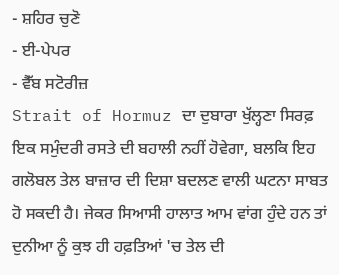- ਸ਼ਹਿਰ ਚੁਣੋ
- ਈ-ਪੇਪਰ
- ਵੈੱਬ ਸਟੋਰੀਜ਼
Strait of Hormuz ਦਾ ਦੁਬਾਰਾ ਖੁੱਲ੍ਹਣਾ ਸਿਰਫ਼ ਇਕ ਸਮੁੰਦਰੀ ਰਸਤੇ ਦੀ ਬਹਾਲੀ ਨਹੀਂ ਹੋਵੇਗਾ, ਬਲਕਿ ਇਹ ਗਲੋਬਲ ਤੇਲ ਬਾਜ਼ਾਰ ਦੀ ਦਿਸ਼ਾ ਬਦਲਣ ਵਾਲੀ ਘਟਨਾ ਸਾਬਤ ਹੋ ਸਕਦੀ ਹੈ। ਜੇਕਰ ਸਿਆਸੀ ਹਾਲਾਤ ਆਮ ਵਾਂਗ ਹੁੰਦੇ ਹਨ ਤਾਂ ਦੁਨੀਆ ਨੂੰ ਕੁਝ ਹੀ ਹਫ਼ਤਿਆਂ 'ਚ ਤੇਲ ਦੀ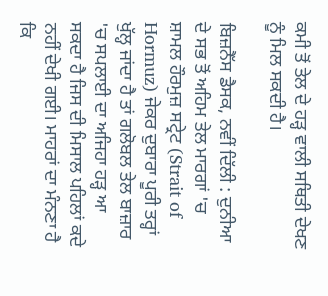ਕਮੀ ਤੋਂ ਤੇਲ ਦੇ ਹੜ੍ਹ ਵਾਲੀ ਸਥਿਤੀ ਦੇਖਣ ਨੂੰ ਮਿਲ ਸਕਦੀ ਹੈ।

ਬਿਜ਼ਨੈੱਸ ਡੈਸਕ, ਨਵੀਂ ਦਿੱਲੀ : ਦੁਨੀਆ ਦੇ ਸਭ ਤੋਂ ਅਹਿਮ ਤੇਲ ਮਾਰਗਾਂ 'ਚ ਸ਼ਾਮਲ ਹੌਰਮੁਜ਼ ਸਟ੍ਰੇਟ (Strait of Hormuz) ਜੇਕਰ ਦੁਬਾਰਾ ਪੂਰੀ ਤਰ੍ਹਾਂ ਖੁੱਲ੍ਹ ਜਾਂਦਾ ਹੈ ਤਾਂ ਗਲੋਬਲ ਤੇਲ ਬਾਜ਼ਾਰ 'ਚ ਸਪਲਾਈ ਦਾ ਅਜਿਹਾ ਹੜ੍ਹ ਆ ਸਕਦਾ ਹੈ ਜਿਸ ਦੀ ਮਿਸਾਲ ਪਹਿਲਾਂ ਕਦੇ ਨਹੀਂ ਦੇਖੀ ਗਈ। ਮਾਹਰਾਂ ਦਾ ਮੰਨਣਾ ਹੈ ਕਿ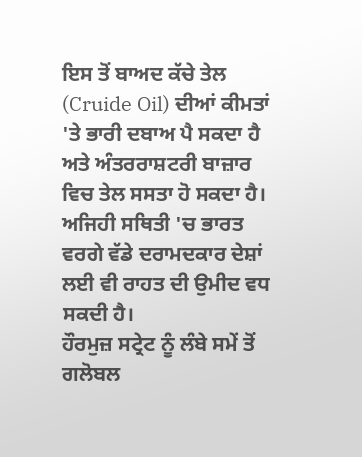ਇਸ ਤੋਂ ਬਾਅਦ ਕੱਚੇ ਤੇਲ (Cruide Oil) ਦੀਆਂ ਕੀਮਤਾਂ 'ਤੇ ਭਾਰੀ ਦਬਾਅ ਪੈ ਸਕਦਾ ਹੈ ਅਤੇ ਅੰਤਰਰਾਸ਼ਟਰੀ ਬਾਜ਼ਾਰ ਵਿਚ ਤੇਲ ਸਸਤਾ ਹੋ ਸਕਦਾ ਹੈ। ਅਜਿਹੀ ਸਥਿਤੀ 'ਚ ਭਾਰਤ ਵਰਗੇ ਵੱਡੇ ਦਰਾਮਦਕਾਰ ਦੇਸ਼ਾਂ ਲਈ ਵੀ ਰਾਹਤ ਦੀ ਉਮੀਦ ਵਧ ਸਕਦੀ ਹੈ।
ਹੌਰਮੁਜ਼ ਸਟ੍ਰੇਟ ਨੂੰ ਲੰਬੇ ਸਮੇਂ ਤੋਂ ਗਲੋਬਲ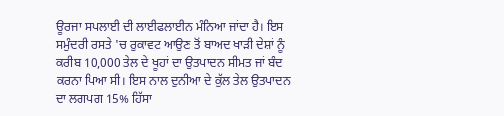ਊਰਜਾ ਸਪਲਾਈ ਦੀ ਲਾਈਫਲਾਈਨ ਮੰਨਿਆ ਜਾਂਦਾ ਹੈ। ਇਸ ਸਮੁੰਦਰੀ ਰਸਤੇ 'ਚ ਰੁਕਾਵਟ ਆਉਣ ਤੋਂ ਬਾਅਦ ਖਾੜੀ ਦੇਸ਼ਾਂ ਨੂੰ ਕਰੀਬ 10,000 ਤੇਲ ਦੇ ਖੂਹਾਂ ਦਾ ਉਤਪਾਦਨ ਸੀਮਤ ਜਾਂ ਬੰਦ ਕਰਨਾ ਪਿਆ ਸੀ। ਇਸ ਨਾਲ ਦੁਨੀਆ ਦੇ ਕੁੱਲ ਤੇਲ ਉਤਪਾਦਨ ਦਾ ਲਗਪਗ 15% ਹਿੱਸਾ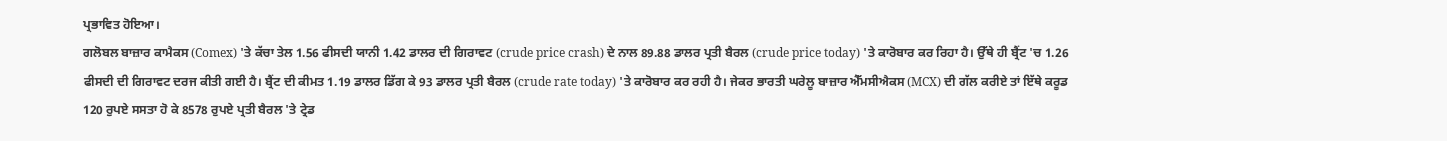ਪ੍ਰਭਾਵਿਤ ਹੋਇਆ।
ਗਲੋਬਲ ਬਾਜ਼ਾਰ ਕਾਮੈਕਸ (Comex) 'ਤੇ ਕੱਚਾ ਤੇਲ 1.56 ਫੀਸਦੀ ਯਾਨੀ 1.42 ਡਾਲਰ ਦੀ ਗਿਰਾਵਟ (crude price crash) ਦੇ ਨਾਲ 89.88 ਡਾਲਰ ਪ੍ਰਤੀ ਬੈਰਲ (crude price today) 'ਤੇ ਕਾਰੋਬਾਰ ਕਰ ਰਿਹਾ ਹੈ। ਉੱਥੇ ਹੀ ਬ੍ਰੈਂਟ 'ਚ 1.26 ਫੀਸਦੀ ਦੀ ਗਿਰਾਵਟ ਦਰਜ ਕੀਤੀ ਗਈ ਹੈ। ਬ੍ਰੈਂਟ ਦੀ ਕੀਮਤ 1.19 ਡਾਲਰ ਡਿੱਗ ਕੇ 93 ਡਾਲਰ ਪ੍ਰਤੀ ਬੈਰਲ (crude rate today) 'ਤੇ ਕਾਰੋਬਾਰ ਕਰ ਰਹੀ ਹੈ। ਜੇਕਰ ਭਾਰਤੀ ਘਰੇਲੂ ਬਾਜ਼ਾਰ ਐੱਮਸੀਐਕਸ (MCX) ਦੀ ਗੱਲ ਕਰੀਏ ਤਾਂ ਇੱਥੇ ਕਰੂਡ 120 ਰੁਪਏ ਸਸਤਾ ਹੋ ਕੇ 8578 ਰੁਪਏ ਪ੍ਰਤੀ ਬੈਰਲ 'ਤੇ ਟ੍ਰੇਡ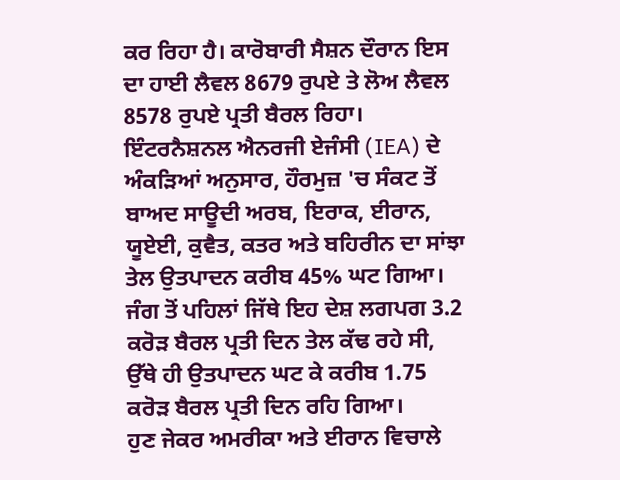ਕਰ ਰਿਹਾ ਹੈ। ਕਾਰੋਬਾਰੀ ਸੈਸ਼ਨ ਦੌਰਾਨ ਇਸ ਦਾ ਹਾਈ ਲੈਵਲ 8679 ਰੁਪਏ ਤੇ ਲੋਅ ਲੈਵਲ 8578 ਰੁਪਏ ਪ੍ਰਤੀ ਬੈਰਲ ਰਿਹਾ।
ਇੰਟਰਨੈਸ਼ਨਲ ਐਨਰਜੀ ਏਜੰਸੀ (IEA) ਦੇ ਅੰਕੜਿਆਂ ਅਨੁਸਾਰ, ਹੌਰਮੁਜ਼ 'ਚ ਸੰਕਟ ਤੋਂ ਬਾਅਦ ਸਾਊਦੀ ਅਰਬ, ਇਰਾਕ, ਈਰਾਨ, ਯੂਏਈ, ਕੁਵੈਤ, ਕਤਰ ਅਤੇ ਬਹਿਰੀਨ ਦਾ ਸਾਂਝਾ ਤੇਲ ਉਤਪਾਦਨ ਕਰੀਬ 45% ਘਟ ਗਿਆ। ਜੰਗ ਤੋਂ ਪਹਿਲਾਂ ਜਿੱਥੇ ਇਹ ਦੇਸ਼ ਲਗਪਗ 3.2 ਕਰੋੜ ਬੈਰਲ ਪ੍ਰਤੀ ਦਿਨ ਤੇਲ ਕੱਢ ਰਹੇ ਸੀ, ਉੱਥੇ ਹੀ ਉਤਪਾਦਨ ਘਟ ਕੇ ਕਰੀਬ 1.75 ਕਰੋੜ ਬੈਰਲ ਪ੍ਰਤੀ ਦਿਨ ਰਹਿ ਗਿਆ।
ਹੁਣ ਜੇਕਰ ਅਮਰੀਕਾ ਅਤੇ ਈਰਾਨ ਵਿਚਾਲੇ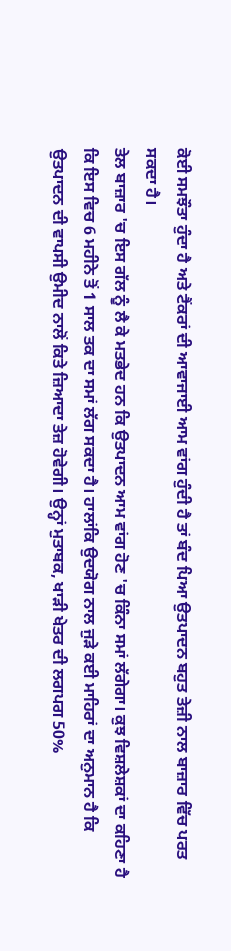ਕੋਈ ਸਮਝੌਤਾ ਹੁੰਦਾ ਹੈ ਅਤੇ ਟੈਂਕਰਾਂ ਦੀ ਆਵਾਜਾਈ ਆਮ ਵਾਂਗ ਹੁੰਦੀ ਹੈ ਤਾਂ ਬੰਦ ਪਿਆ ਉਤਪਾਦਨ ਬਹੁਤ ਤੇਜ਼ੀ ਨਾਲ ਬਾਜ਼ਾਰ ਵਿੱਚ ਪਰਤ ਸਕਦਾ ਹੈ।
ਤੇਲ ਬਾਜ਼ਾਰ 'ਚ ਇਸ ਗੱਲ ਨੂੰ ਲੈ ਕੇ ਮਤਭੇਦ ਹਨ ਕਿ ਉਤਪਾਦਨ ਆਮ ਵਾਂਗ ਹੋਣ 'ਚ ਕਿੰਨਾ ਸਮਾਂ ਲੱਗੇਗਾ। ਕੁਝ ਵਿਸ਼ਲੇਸ਼ਕਾਂ ਦਾ ਕਹਿਣਾ ਹੈ ਕਿ ਇਸ ਵਿਚ 6 ਮਹੀਨੇ ਤੋਂ 1 ਸਾਲ ਤਕ ਦਾ ਸਮਾਂ ਲੱਗ ਸਕਦਾ ਹੈ। ਹਾਲਾਂਕਿ ਉਦਯੋਗ ਨਾਲ ਜੁੜੇ ਕਈ ਮਾਹਿਰਾਂ ਦਾ ਅਨੁਮਾਨ ਹੈ ਕਿ ਉਤਪਾਦਨ ਦੀ ਵਾਪਸੀ ਉਮੀਦ ਨਾਲੋਂ ਕਿਤੇ ਜ਼ਿਆਦਾ ਤੇਜ਼ ਹੋਵੇਗੀ। ਉਨ੍ਹਾਂ ਮੁਤਾਬਕ, ਖਾੜੀ ਖੇਤਰ ਦੀ ਲਗਪਗ 50%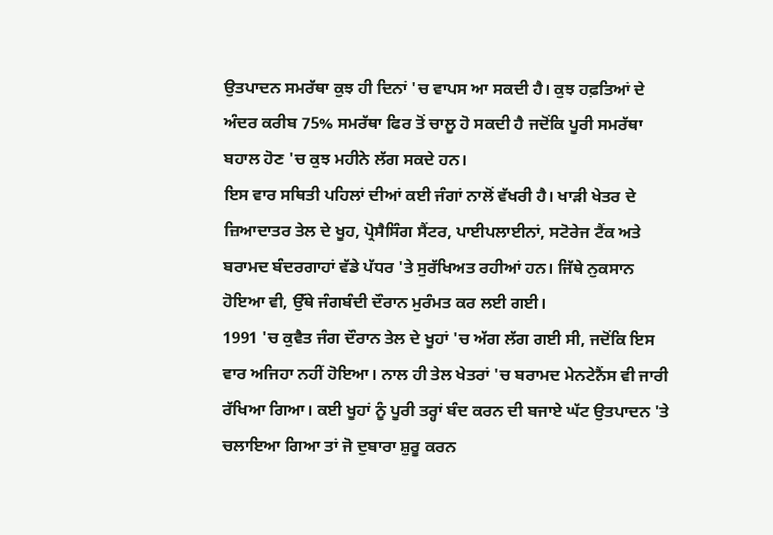ਉਤਪਾਦਨ ਸਮਰੱਥਾ ਕੁਝ ਹੀ ਦਿਨਾਂ 'ਚ ਵਾਪਸ ਆ ਸਕਦੀ ਹੈ। ਕੁਝ ਹਫ਼ਤਿਆਂ ਦੇ ਅੰਦਰ ਕਰੀਬ 75% ਸਮਰੱਥਾ ਫਿਰ ਤੋਂ ਚਾਲੂ ਹੋ ਸਕਦੀ ਹੈ ਜਦੋਂਕਿ ਪੂਰੀ ਸਮਰੱਥਾ ਬਹਾਲ ਹੋਣ 'ਚ ਕੁਝ ਮਹੀਨੇ ਲੱਗ ਸਕਦੇ ਹਨ।
ਇਸ ਵਾਰ ਸਥਿਤੀ ਪਹਿਲਾਂ ਦੀਆਂ ਕਈ ਜੰਗਾਂ ਨਾਲੋਂ ਵੱਖਰੀ ਹੈ। ਖਾੜੀ ਖੇਤਰ ਦੇ ਜ਼ਿਆਦਾਤਰ ਤੇਲ ਦੇ ਖੂਹ, ਪ੍ਰੋਸੈਸਿੰਗ ਸੈਂਟਰ, ਪਾਈਪਲਾਈਨਾਂ, ਸਟੋਰੇਜ ਟੈਂਕ ਅਤੇ ਬਰਾਮਦ ਬੰਦਰਗਾਹਾਂ ਵੱਡੇ ਪੱਧਰ 'ਤੇ ਸੁਰੱਖਿਅਤ ਰਹੀਆਂ ਹਨ। ਜਿੱਥੇ ਨੁਕਸਾਨ ਹੋਇਆ ਵੀ, ਉੱਥੇ ਜੰਗਬੰਦੀ ਦੌਰਾਨ ਮੁਰੰਮਤ ਕਰ ਲਈ ਗਈ।
1991 'ਚ ਕੁਵੈਤ ਜੰਗ ਦੌਰਾਨ ਤੇਲ ਦੇ ਖੂਹਾਂ 'ਚ ਅੱਗ ਲੱਗ ਗਈ ਸੀ, ਜਦੋਂਕਿ ਇਸ ਵਾਰ ਅਜਿਹਾ ਨਹੀਂ ਹੋਇਆ। ਨਾਲ ਹੀ ਤੇਲ ਖੇਤਰਾਂ 'ਚ ਬਰਾਮਦ ਮੇਨਟੇਨੈਂਸ ਵੀ ਜਾਰੀ ਰੱਖਿਆ ਗਿਆ। ਕਈ ਖੂਹਾਂ ਨੂੰ ਪੂਰੀ ਤਰ੍ਹਾਂ ਬੰਦ ਕਰਨ ਦੀ ਬਜਾਏ ਘੱਟ ਉਤਪਾਦਨ 'ਤੇ ਚਲਾਇਆ ਗਿਆ ਤਾਂ ਜੋ ਦੁਬਾਰਾ ਸ਼ੁਰੂ ਕਰਨ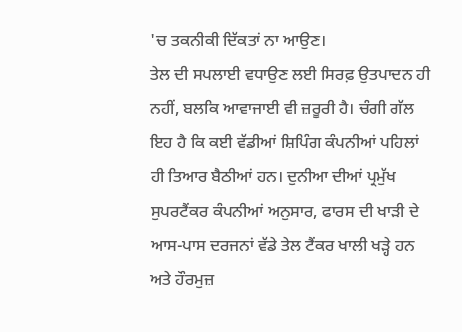'ਚ ਤਕਨੀਕੀ ਦਿੱਕਤਾਂ ਨਾ ਆਉਣ।
ਤੇਲ ਦੀ ਸਪਲਾਈ ਵਧਾਉਣ ਲਈ ਸਿਰਫ਼ ਉਤਪਾਦਨ ਹੀ ਨਹੀਂ, ਬਲਕਿ ਆਵਾਜਾਈ ਵੀ ਜ਼ਰੂਰੀ ਹੈ। ਚੰਗੀ ਗੱਲ ਇਹ ਹੈ ਕਿ ਕਈ ਵੱਡੀਆਂ ਸ਼ਿਪਿੰਗ ਕੰਪਨੀਆਂ ਪਹਿਲਾਂ ਹੀ ਤਿਆਰ ਬੈਠੀਆਂ ਹਨ। ਦੁਨੀਆ ਦੀਆਂ ਪ੍ਰਮੁੱਖ ਸੁਪਰਟੈਂਕਰ ਕੰਪਨੀਆਂ ਅਨੁਸਾਰ, ਫਾਰਸ ਦੀ ਖਾੜੀ ਦੇ ਆਸ-ਪਾਸ ਦਰਜਨਾਂ ਵੱਡੇ ਤੇਲ ਟੈਂਕਰ ਖਾਲੀ ਖੜ੍ਹੇ ਹਨ ਅਤੇ ਹੌਰਮੁਜ਼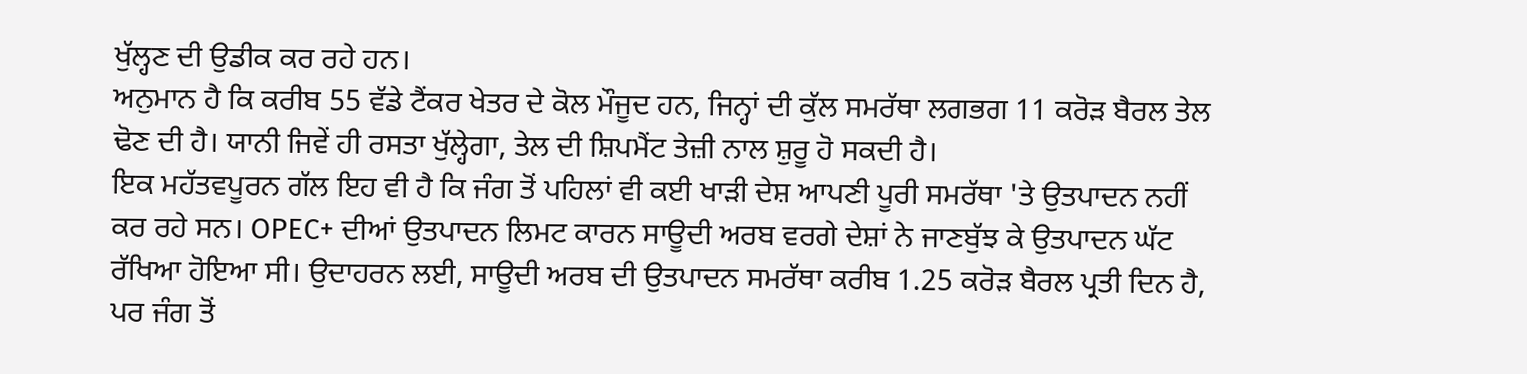ਖੁੱਲ੍ਹਣ ਦੀ ਉਡੀਕ ਕਰ ਰਹੇ ਹਨ।
ਅਨੁਮਾਨ ਹੈ ਕਿ ਕਰੀਬ 55 ਵੱਡੇ ਟੈਂਕਰ ਖੇਤਰ ਦੇ ਕੋਲ ਮੌਜੂਦ ਹਨ, ਜਿਨ੍ਹਾਂ ਦੀ ਕੁੱਲ ਸਮਰੱਥਾ ਲਗਭਗ 11 ਕਰੋੜ ਬੈਰਲ ਤੇਲ ਢੋਣ ਦੀ ਹੈ। ਯਾਨੀ ਜਿਵੇਂ ਹੀ ਰਸਤਾ ਖੁੱਲ੍ਹੇਗਾ, ਤੇਲ ਦੀ ਸ਼ਿਪਮੈਂਟ ਤੇਜ਼ੀ ਨਾਲ ਸ਼ੁਰੂ ਹੋ ਸਕਦੀ ਹੈ।
ਇਕ ਮਹੱਤਵਪੂਰਨ ਗੱਲ ਇਹ ਵੀ ਹੈ ਕਿ ਜੰਗ ਤੋਂ ਪਹਿਲਾਂ ਵੀ ਕਈ ਖਾੜੀ ਦੇਸ਼ ਆਪਣੀ ਪੂਰੀ ਸਮਰੱਥਾ 'ਤੇ ਉਤਪਾਦਨ ਨਹੀਂ ਕਰ ਰਹੇ ਸਨ। OPEC+ ਦੀਆਂ ਉਤਪਾਦਨ ਲਿਮਟ ਕਾਰਨ ਸਾਊਦੀ ਅਰਬ ਵਰਗੇ ਦੇਸ਼ਾਂ ਨੇ ਜਾਣਬੁੱਝ ਕੇ ਉਤਪਾਦਨ ਘੱਟ ਰੱਖਿਆ ਹੋਇਆ ਸੀ। ਉਦਾਹਰਨ ਲਈ, ਸਾਊਦੀ ਅਰਬ ਦੀ ਉਤਪਾਦਨ ਸਮਰੱਥਾ ਕਰੀਬ 1.25 ਕਰੋੜ ਬੈਰਲ ਪ੍ਰਤੀ ਦਿਨ ਹੈ, ਪਰ ਜੰਗ ਤੋਂ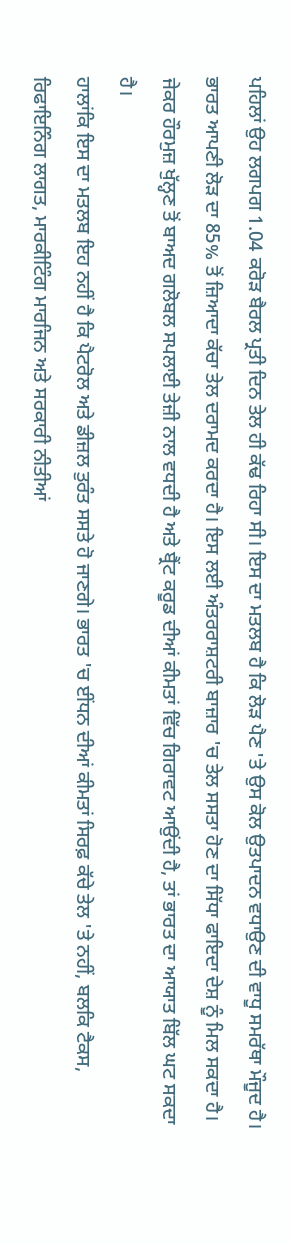ਪਹਿਲਾਂ ਉਹ ਲਗਪਗ 1.04 ਕਰੋੜ ਬੈਰਲ ਪ੍ਰਤੀ ਦਿਨ ਤੇਲ ਹੀ ਕੱਢ ਰਿਹਾ ਸੀ। ਇਸ ਦਾ ਮਤਲਬ ਹੈ ਕਿ ਲੋੜ ਪੈਣ 'ਤੇ ਉਸ ਕੋਲ ਉਤਪਾਦਨ ਵਧਾਉਣ ਦੀ ਵਾਧੂ ਸਮਰੱਥਾ ਮੌਜੂਦ ਹੈ।
ਭਾਰਤ ਆਪਣੀ ਲੋੜ ਦਾ 85% ਤੋਂ ਜ਼ਿਆਦਾ ਕੱਚਾ ਤੇਲ ਦਰਾਮਦ ਕਰਦਾ ਹੈ। ਇਸ ਲਈ ਅੰਤਰਰਾਸ਼ਟਰੀ ਬਾਜ਼ਾਰ 'ਚ ਤੇਲ ਸਸਤਾ ਹੋਣ ਦਾ ਸਿੱਧਾ ਫਾਇਦਾ ਦੇਸ਼ ਨੂੰ ਮਿਲ ਸਕਦਾ ਹੈ। ਜੇਕਰ ਹੌਰਮੁਜ਼ ਖੁੱਲ੍ਹਣ ਤੋਂ ਬਾਅਦ ਗਲੋਬਲ ਸਪਲਾਈ ਤੇਜ਼ੀ ਨਾਲ ਵਧਦੀ ਹੈ ਅਤੇ ਬ੍ਰੈਂਟ ਕਰੂਡ ਦੀਆਂ ਕੀਮਤਾਂ ਵਿੱਚ ਗਿਰਾਵਟ ਆਉਂਦੀ ਹੈ, ਤਾਂ ਭਾਰਤ ਦਾ ਆਯਾਤ ਬਿੱਲ ਘਟ ਸਕਦਾ ਹੈ।
ਹਾਲਾਂਕਿ ਇਸ ਦਾ ਮਤਲਬ ਇਹ ਨਹੀਂ ਹੈ ਕਿ ਪੈਟਰੋਲ ਅਤੇ ਡੀਜ਼ਲ ਤੁਰੰਤ ਸਸਤੇ ਹੋ ਜਾਣਗੇ। ਭਾਰਤ 'ਚ ਈਂਧਨ ਦੀਆਂ ਕੀਮਤਾਂ ਸਿਰਫ਼ ਕੱਚੇ ਤੇਲ 'ਤੇ ਨਹੀਂ, ਬਲਕਿ ਟੈਕਸ, ਰਿਫਾਇਨਿੰਗ ਲਾਗਤ, ਮਾਰਕੀਟਿੰਗ ਮਾਰਜਿਨ ਅਤੇ ਸਰਕਾਰੀ ਨੀਤੀਆਂ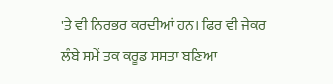'ਤੇ ਵੀ ਨਿਰਭਰ ਕਰਦੀਆਂ ਹਨ। ਫਿਰ ਵੀ ਜੇਕਰ ਲੰਬੇ ਸਮੇਂ ਤਕ ਕਰੂਡ ਸਸਤਾ ਬਣਿਆ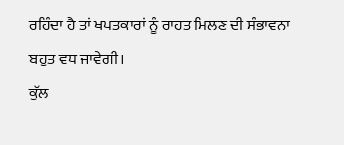ਰਹਿੰਦਾ ਹੈ ਤਾਂ ਖਪਤਕਾਰਾਂ ਨੂੰ ਰਾਹਤ ਮਿਲਣ ਦੀ ਸੰਭਾਵਨਾ ਬਹੁਤ ਵਧ ਜਾਵੇਗੀ।
ਕੁੱਲ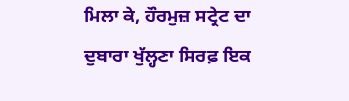ਮਿਲਾ ਕੇ, ਹੌਰਮੁਜ਼ ਸਟ੍ਰੇਟ ਦਾ ਦੁਬਾਰਾ ਖੁੱਲ੍ਹਣਾ ਸਿਰਫ਼ ਇਕ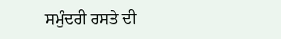ਸਮੁੰਦਰੀ ਰਸਤੇ ਦੀ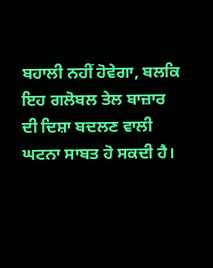ਬਹਾਲੀ ਨਹੀਂ ਹੋਵੇਗਾ, ਬਲਕਿ ਇਹ ਗਲੋਬਲ ਤੇਲ ਬਾਜ਼ਾਰ ਦੀ ਦਿਸ਼ਾ ਬਦਲਣ ਵਾਲੀ ਘਟਨਾ ਸਾਬਤ ਹੋ ਸਕਦੀ ਹੈ।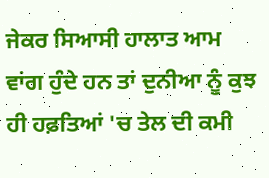ਜੇਕਰ ਸਿਆਸੀ ਹਾਲਾਤ ਆਮ ਵਾਂਗ ਹੁੰਦੇ ਹਨ ਤਾਂ ਦੁਨੀਆ ਨੂੰ ਕੁਝ ਹੀ ਹਫ਼ਤਿਆਂ 'ਚ ਤੇਲ ਦੀ ਕਮੀ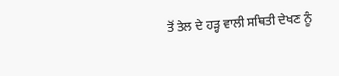ਤੋਂ ਤੇਲ ਦੇ ਹੜ੍ਹ ਵਾਲੀ ਸਥਿਤੀ ਦੇਖਣ ਨੂੰ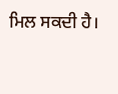ਮਿਲ ਸਕਦੀ ਹੈ।